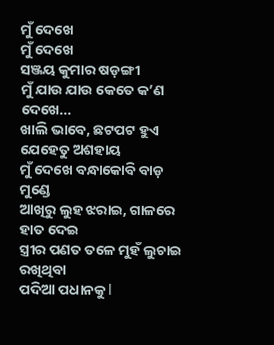ମୁଁ ଦେଖେ
ମୁଁ ଦେଖେ
ସଞ୍ଜୟ କୁମାର ଷଡ଼ଙ୍ଗୀ
ମୁଁ ଯାଉ ଯାଉ କେତେ କ’ଣ ଦେଖେ...
ଖାଲି ଭାବେ, ଛଟପଟ ହୁଏ
ଯେହେତୁ ଅଶହାୟ
ମୁଁ ଦେଖେ ବନ୍ଧାକୋବି ବାଡ଼ ମୁଣ୍ଡେ
ଆଖିରୁ ଲୁହ ଝରାଇ, ଗାଳରେ ହାତ ଦେଇ
ସ୍ତ୍ରୀର ପଣତ ତଳେ ମୁହଁ ଲୁଚାଇ ରଖିଥିବା
ପଦିଆ ପଧାନକୁ l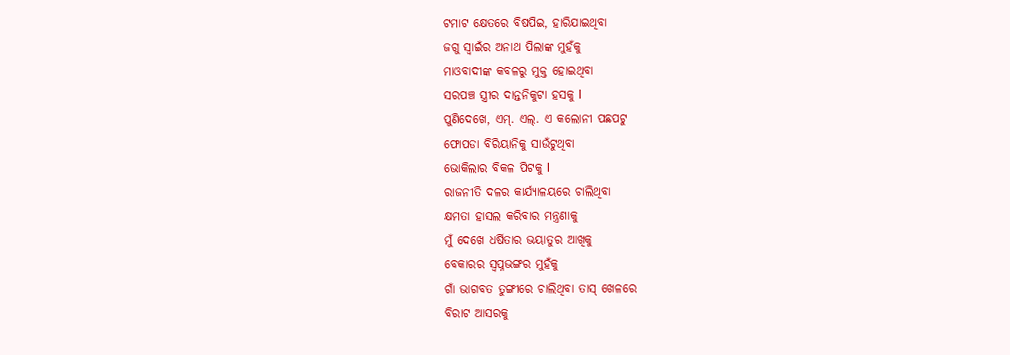ଟମାଟ କ୍ଷେତରେ ବିଷପିଇ, ହାରିଯାଇଥିବା
ଜଗୁ ସ୍ଵାଇଁର ଅନାଥ ପିଲାଙ୍କ ମୁହଁକୁ
ମାଓବାଦୀଙ୍କ କବଳରୁ ମୁକ୍ତ ହୋଇଥିବା
ସରପଞ୍ଚ ସ୍ତ୍ରୀର ଦାନ୍ତନିକୁଟା ହସକୁ l
ପୁଣିଦେଖେ, ଏମ୍. ଏଲ୍. ଏ କଲୋନୀ ପଛପଟୁ
ଫୋପଡା ବିରିୟାନିକୁ ସାଉଁଟୁଥିବା
ଭୋକିଲାର ବିକଳ ପିଟକୁ l
ରାଜନୀତି ଦଳର କାର୍ଯ୍ୟାଳୟରେ ଚାଲିଥିବା
କ୍ଷମତା ହାସଲ କରିବାର ମନ୍ତ୍ରଣାକୁ
ମୁଁ ଦେଖେ ଧର୍ଷିତାର ଭୟାତୁର ଆଖିକୁ
ବେକାରର ସ୍ଵପ୍ନଭଙ୍ଗର ମୁହଁକୁ
ଗାଁ ଭାଗବତ ତୁଙ୍ଗୀରେ ଚାଲିଥିବା ତାସ୍ ଖେଳରେ
ବିରାଟ ଆସରକୁ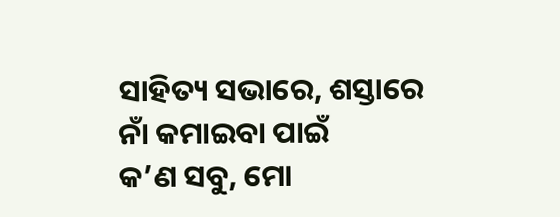ସାହିତ୍ୟ ସଭାରେ, ଶସ୍ତାରେ ନାଁ କମାଇବା ପାଇଁ
କ’ଣ ସବୁ, ମୋ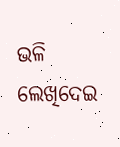ଭଳି ଲେଖିଦେଇ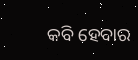କବି ହେବାର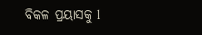ବିକଳ ପ୍ରୟାସକୁ l